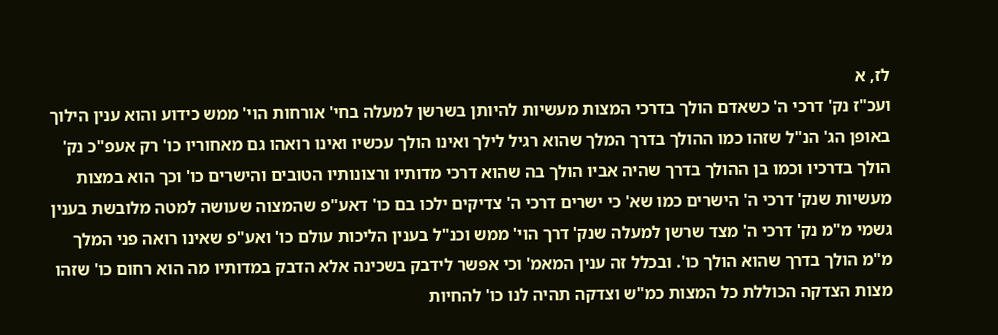לז, א
ועכ"ז נק' דרכי ה' כשאדם הולך בדרכי המצות מעשיות להיותן בשרשן למעלה בחי' אורחות הוי' ממש כידוע והוא ענין הילוך באופן הג' הנ"ל שזהו כמו ההולך בדרך המלך שהוא רגיל לילך ואינו הולך עכשיו ואינו רואהו גם מאחוריו כו' רק אעפ"כ נק' הולך בדרכיו וכמו בן ההולך בדרך שהיה אביו הולך בה שהוא דרכי מדותיו ורצונותיו הטובים והישרים כו' וכך הוא במצות מעשיות שנק' דרכי ה' הישרים כמו שא' כי ישרים דרכי ה' צדיקים ילכו בם כו' דאע"פ שהמצוה שעושה למטה מלובשת בענין גשמי מ"מ נק' דרכי ה' מצד שרשן למעלה שנק' דרך הוי' ממש וכנ"ל בענין הליכות עולם כו' ואע"פ שאינו רואה פני המלך מ"מ הולך בדרך שהוא הולך כו'. ובכלל זה ענין המאמ' וכי אפשר לידבק בשכינה אלא הדבק במדותיו מה הוא רחום כו' שזהו מצות הצדקה הכוללת כל המצות כמ"ש וצדקה תהיה לנו כו' להחיות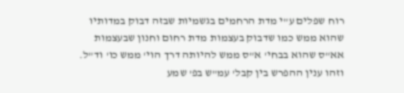רוח שפלים ע"י מדת הרחמים בגשמיות שבזה דבוק במדותיו שהוא ממש כמו שדבוק בעצמות מדת רחום וחנון שבעצמות אא"ס שהוא בבחי' א"ס ממש להיותה דרך הוי' ממש כו' וד"ל. וזהו ענין ההפרש בין קבל' עמ"ש בפ' שמע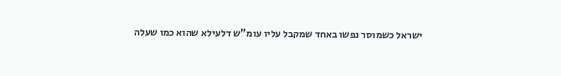ישראל כשמוסר נפשו באחד שמקבל עליו עומ"ש דלעילא שהוא כמו שעלה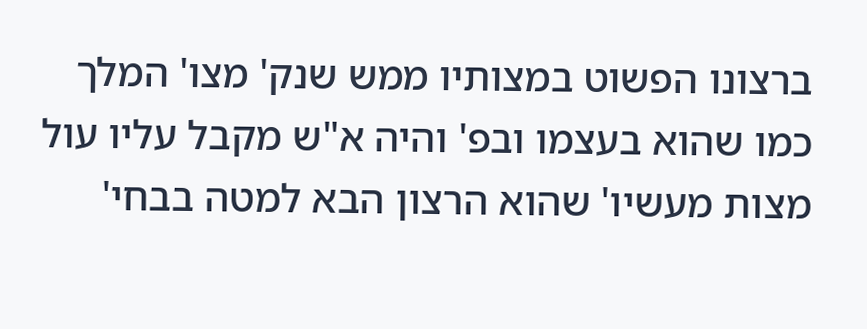ברצונו הפשוט במצותיו ממש שנק' מצו' המלך כמו שהוא בעצמו ובפ' והיה א"ש מקבל עליו עול מצות מעשיו' שהוא הרצון הבא למטה בבחי'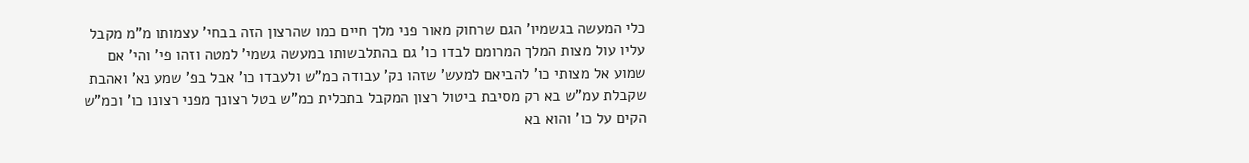כלי המעשה בגשמיו' הגם שרחוק מאור פני מלך חיים כמו שהרצון הזה בבחי' עצמותו מ"מ מקבל עליו עול מצות המלך המרומם לבדו כו' גם בהתלבשותו במעשה גשמי' למטה וזהו פי' והי' אם שמוע אל מצותי כו' להביאם למעש' שזהו נק' עבודה כמ"ש ולעבדו כו' אבל בפ' שמע נא' ואהבת שקבלת עמ"ש בא רק מסיבת ביטול רצון המקבל בתכלית כמ"ש בטל רצונך מפני רצונו כו' וכמ"ש הקים על כו' והוא בא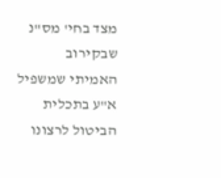מצד בחי' מס"נ שבקירוב האמיתי שמשפיל א"ע בתכלית הביטול לרצונו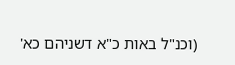(וכנ"ל באות כ"א דשניהם כא'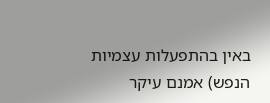באין בהתפעלות עצמיות הנפש) אמנם עיקר